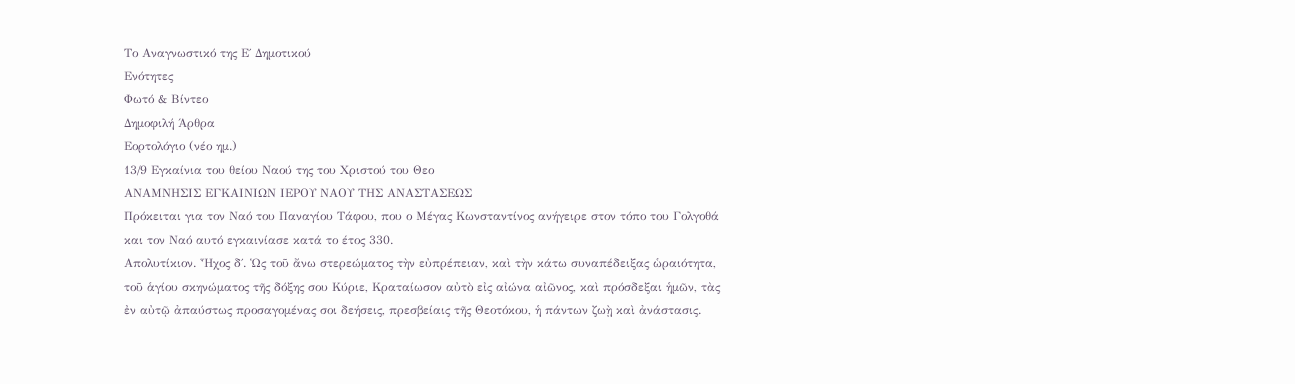Το Αναγνωστικό της Ε΄ Δημοτικού
Ενότητες
Φωτό & Βίντεο
Δημοφιλή Άρθρα
Εορτολόγιο (νέο ημ.)
13/9 Εγκαίνια του θείου Ναού της του Χριστού του Θεο
ΑΝΑΜΝΗΣΙΣ ΕΓΚΑΙΝΙΩΝ ΙΕΡΟΥ ΝΑΟΥ ΤΗΣ ΑΝΑΣΤΑΣΕΩΣ
Πρόκειται για τον Ναό του Παναγίου Τάφου, που ο Μέγας Κωνσταντίνος ανήγειρε στον τόπο του Γολγοθά και τον Ναό αυτό εγκαινίασε κατά το έτος 330.
Απολυτίκιον. Ἦχος δ΄. Ὡς τοῦ ἄνω στερεώματος τὴν εὐπρέπειαν, καὶ τὴν κάτω συναπέδειξας ὡραιότητα, τοῦ ἁγίου σκηνώματος τῆς δόξης σου Κύριε, Κραταίωσον αὐτὸ εἰς αἰώνα αἰῶνος, καὶ πρόσδεξαι ἡμῶν, τὰς ἐν αὐτῷ ἀπαύστως προσαγομένας σοι δεήσεις, πρεσβείαις τῆς Θεοτόκου, ἡ πάντων ζωῂ καὶ ἀνάστασις.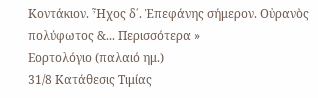Κοντάκιον. Ἦχος δ΄. Ἐπεφάνης σήμερον. Οὐρανὸς πολύφωτος &... Περισσότερα »
Εορτολόγιο (παλαιό ημ.)
31/8 Κατάθεσις Τιμίας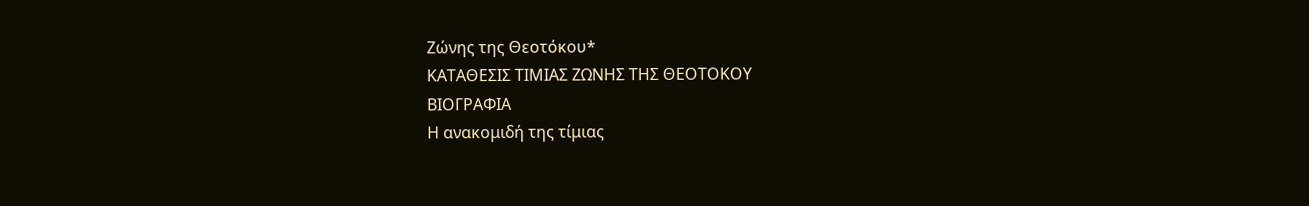Ζώνης της Θεοτόκου*
ΚΑΤΑΘΕΣΙΣ ΤΙΜΙΑΣ ΖΩΝΗΣ ΤΗΣ ΘΕΟΤΟΚΟΥ
ΒΙΟΓΡΑΦΙΑ
Η ανακομιδή της τίμιας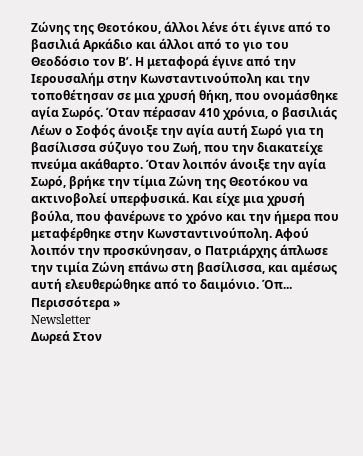Ζώνης της Θεοτόκου, άλλοι λένε ότι έγινε από το βασιλιά Αρκάδιο και άλλοι από το γιο του Θεοδόσιο τον Β’. Η μεταφορά έγινε από την Ιερουσαλήμ στην Κωνσταντινούπολη και την τοποθέτησαν σε μια χρυσή θήκη, που ονομάσθηκε αγία Σωρός. Όταν πέρασαν 410 χρόνια, ο βασιλιάς Λέων ο Σοφός άνοιξε την αγία αυτή Σωρό για τη βασίλισσα σύζυγο του Ζωή, που την διακατείχε πνεύμα ακάθαρτο. Όταν λοιπόν άνοιξε την αγία Σωρό, βρήκε την τίμια Ζώνη της Θεοτόκου να ακτινοβολεί υπερφυσικά. Και είχε μια χρυσή βούλα, που φανέρωνε το χρόνο και την ήμερα που μεταφέρθηκε στην Κωνσταντινούπολη. Αφού λοιπόν την προσκύνησαν, ο Πατριάρχης άπλωσε την τιμία Ζώνη επάνω στη βασίλισσα, και αμέσως αυτή ελευθερώθηκε από το δαιμόνιο. Όπ... Περισσότερα »
Newsletter
Δωρεά Στον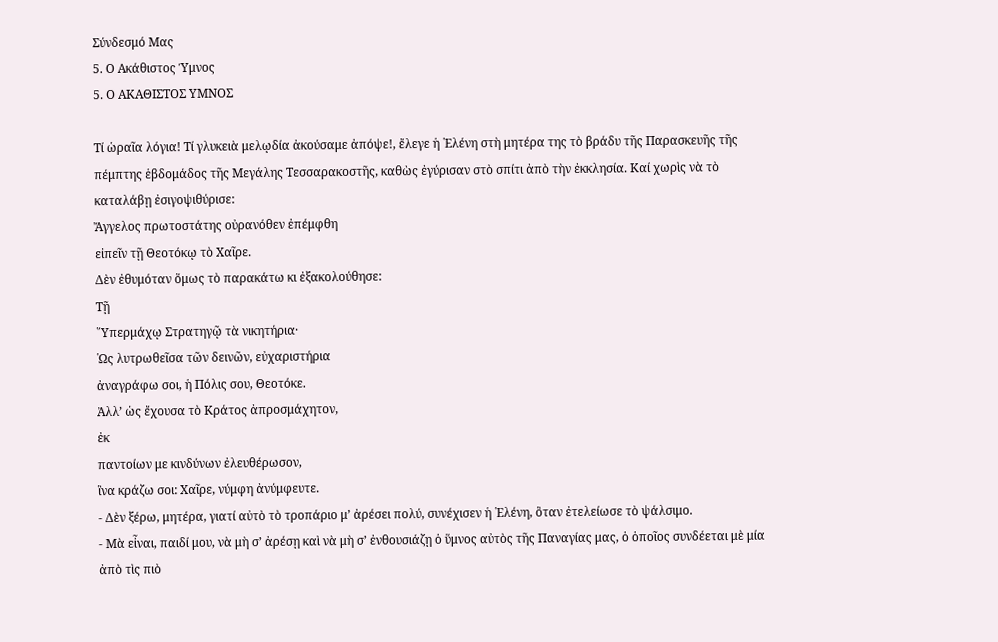Σύνδεσμό Μας
5. Ο Ακάθιστος Ύμνος
5. Ο ΑΚΑΘΙΣΤΟΣ ΥΜΝΟΣ

Τί ὡραῖα λόγια! Τί γλυκειὰ μελῳδία ἀκούσαμε ἀπόψε!, ἔλεγε ἡ ῾Ελένη στὴ μητέρα της τὸ βράδυ τῆς Παρασκευῆς τῆς πέμπτης ἑβδομάδος τῆς Μεγάλης Τεσσαρακοστῆς, καθὼς ἐγύρισαν στὸ σπίτι ἀπὸ τὴν ἐκκλησία. Καί χωρὶς νὰ τὸ καταλάβῃ ἐσιγοψιθύρισε:
Ἄγγελος πρωτοστάτης οὐρανόθεν ἐπέμφθη
εἰπεῖν τῇ Θεοτόκῳ τὸ Χαῖρε.
Δὲν ἐθυμόταν ὅμως τὸ παρακάτω κι ἐξακολούθησε:
Τῇ
῞Υπερμάχῳ Στρατηγῷ τὰ νικητήρια·
῾Ως λυτρωθεῖσα τῶν δεινῶν, εὐχαριστήρια
ἀναγράφω σοι, ἡ Πόλις σου, Θεοτόκε.
Ἀλλ’ ὡς ἔχουσα τὸ Κράτος ἀπροσμάχητον,
ἐκ
παντοίων με κινδύνων ἐλευθέρωσον,
ἳνα κράζω σοι: Χαῖρε, νύμφη ἀνύμφευτε.
- Δὲν ξέρω, μητέρα, γιατί αὐτὸ τὸ τροπάριο μ’ ἀρέσει πολύ, συνέχισεν ἡ ῾Ελένη, ὃταν ἐτελείωσε τὸ ψάλσιμο.
- Μὰ εἶναι, παιδί μου, νὰ μὴ σ’ ἀρέσῃ καὶ νὰ μὴ σ’ ἐνθουσιάζῃ ὁ ὕμνος αὐτὸς τῆς Παναγίας μας, ὁ ὁποῖος συνδέεται μὲ μία ἀπὸ τὶς πιὸ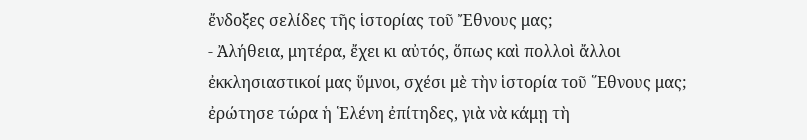ἔνδοξες σελίδες τῆς ἱστορίας τοῦ Ἔθνους μας;
- Ἀλήθεια, μητέρα, ἔχει κι αὐτός, ὅπως καὶ πολλοὶ ἄλλοι ἐκκλησιαστικοί μας ὕμνοι, σχέσι μὲ τὴν ἱστορία τοῦ ῞Εθνους μας; ἐρώτησε τώρα ἡ ῾Ελένη ἐπίτηδες, γιὰ νὰ κάμῃ τὴ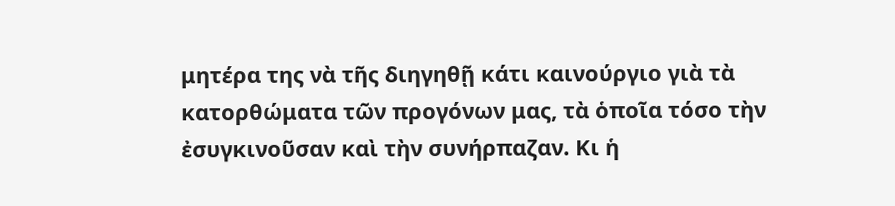μητέρα της νὰ τῆς διηγηθῇ κάτι καινούργιο γιὰ τὰ κατορθώματα τῶν προγόνων μας, τὰ ὁποῖα τόσο τὴν ἐσυγκινοῦσαν καὶ τὴν συνήρπαζαν. Κι ἡ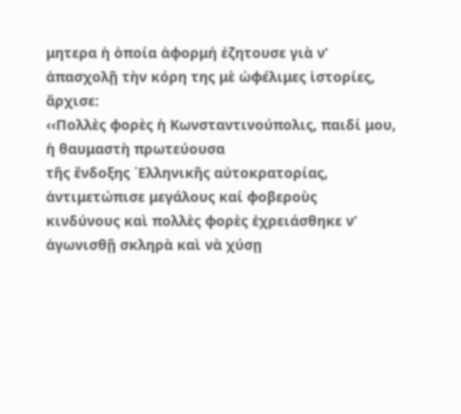μητερα ἡ ὁποία ἁφορμή ἐζητουσε γιὰ ν’ ἀπασχολῇ τὴν κόρη της μὲ ὠφέλιμες ἱστορίες, ἄρχισε:
‹‹Πολλὲς φορὲς ἡ Κωνσταντινούπολις, παιδί μου, ἡ θαυμαστὴ πρωτεύουσα
τῆς ἔνδοξης ῾Ελληνικῆς αὐτοκρατορίας, ἀντιμετώπισε μεγάλους καί φοβεροὺς
κινδύνους καὶ πολλὲς φορὲς ἐχρειάσθηκε ν’ ἀγωνισθῇ σκληρὰ καὶ νὰ χύσῃ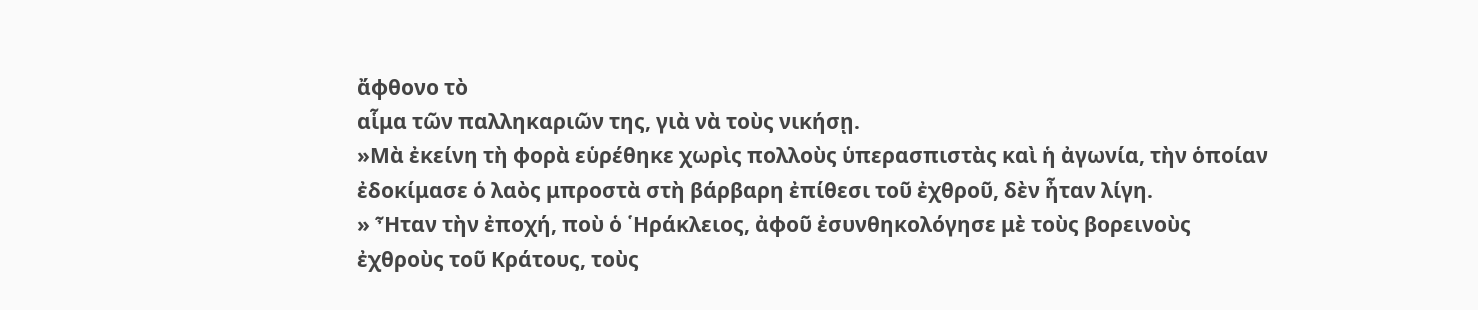ἄφθονο τὸ
αἷμα τῶν παλληκαριῶν της, γιὰ νὰ τοὺς νικήσῃ.
»Μὰ ἐκείνη τὴ φορὰ εὑρέθηκε χωρὶς πολλοὺς ὑπερασπιστὰς καὶ ἡ ἀγωνία, τὴν ὁποίαν
ἐδοκίμασε ὁ λαὸς μπροστὰ στὴ βάρβαρη ἐπίθεσι τοῦ ἐχθροῦ, δὲν ἦταν λίγη.
» Ἦταν τὴν ἐποχή, ποὺ ὁ ῾Ηράκλειος, ἀφοῦ ἐσυνθηκολόγησε μὲ τοὺς βορεινοὺς
ἐχθροὺς τοῦ Κράτους, τοὺς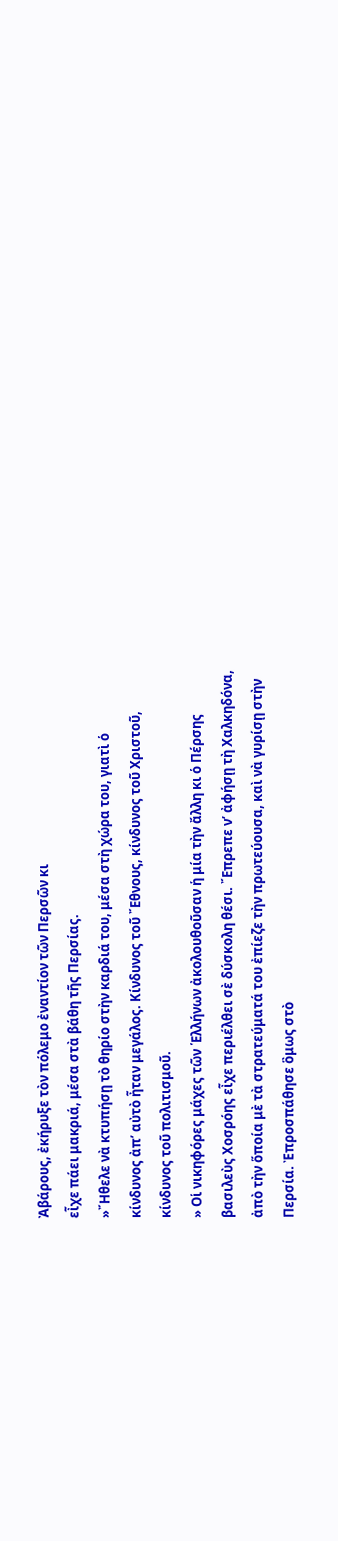Ἀβάρους, ἐκήρυξε τὸν πόλεμο ἐναντίον τῶν Περσῶν κι
εἶχε πάει μακριά, μέσα στὰ βάθη τῆς Περσίας.
»῎Ηθελε νὰ κτυπήσῃ τὸ θηρίο στὴν καρδιά του, μέσα στὴ χώρα του, γιατὶ ὁ
κίνδυνος ἀπ’ αὐτὸ ἦταν μεγάλος. Κίνδυνος τοῦ ῎Εθνους, κίνδυνος τοῦ Χριστοῦ,
κίνδυνος τοῦ πολιτισμοῦ.
» Οἱ νικηφόρες μάχες τῶν ῾Ελλήνων ἀκολουθοῦσαν ἡ μία τὴν ἄλλη κι ὁ Πέρσης
βασιλεὺς Χοσρόης εἶχε περιέλθει σὲ δύσκολη θέσι. ῎Επρεπε ν’ ἀφήσῃ τὴ Χαλκηδόνα,
ἀπὸ τὴν ὅποία μὲ τὰ στρατεύματά του ἐπίεζε τὴν πρωτεύουσα, καὶ νὰ γυρίσῃ στὴν
Περσία. Ἐπροσπάθησε ὃμως στὸ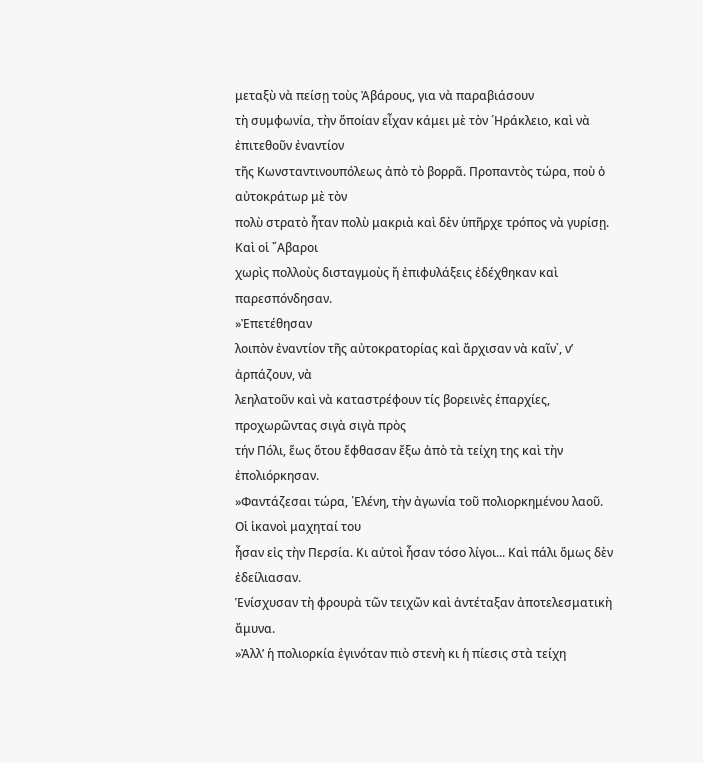μεταξὺ νὰ πείσῃ τοὺς Ἀβάρους, για νὰ παραβιάσουν
τὴ συμφωνία, τὴν ὅποίαν εἶχαν κάμει μὲ τὸν ῾Ηράκλειο, καὶ νὰ ἐπιτεθοῦν ἐναντίον
τῆς Κωνσταντινουπόλεως ἀπὸ τὸ βορρᾶ. Προπαντὸς τώρα, ποὺ ὁ αὐτοκράτωρ μὲ τὸν
πολὺ στρατὸ ἦταν πολὺ μακριὰ καὶ δὲν ὑπῆρχε τρόπος νὰ γυρίσῃ. Καὶ οἱ ῎Αβαροι
χωρὶς πολλοὺς δισταγμοὺς ἤ ἐπιφυλάξεις ἐδέχθηκαν καὶ παρεσπόνδησαν.
»Ἐπετέθησαν
λοιπὸν ἐναντίον τῆς αὐτοκρατορίας καὶ ἄρχισαν νὰ καῖν᾽, ν’ ἁρπάζουν, νὰ
λεηλατοῦν καὶ νὰ καταστρέφουν τίς βορεινὲς ἐπαρχίες, προχωρῶντας σιγὰ σιγὰ πρὸς
τήν Πόλι, ἕως ὅτου ἔφθασαν ἔξω ἀπὸ τὰ τείχη της καὶ τὴν ἐπολιόρκησαν.
»Φαντάζεσαι τώρα, ῾Ελένη, τὴν ἀγωνία τοῦ πολιορκημένου λαοῦ. Οἱ ἱκανοὶ μαχηταί του
ἦσαν εἰς τὴν Περσία. Κι αὐτοὶ ἦσαν τόσο λίγοι... Καὶ πάλι ὅμως δὲν ἐδείλιασαν.
Ἑνίσχυσαν τὴ φρουρὰ τῶν τειχῶν καὶ ἀντέταξαν ἀποτελεσματικὴ ἄμυνα.
»Ἀλλ’ ἡ πολιορκία ἐγινόταν πιὸ στενὴ κι ἡ πίεσις στὰ τείχη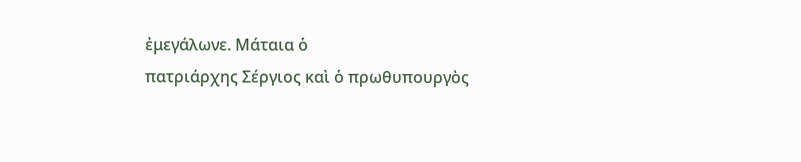ἐμεγάλωνε. Μάταια ὁ
πατριάρχης Σέργιος καὶ ὁ πρωθυπουργὸς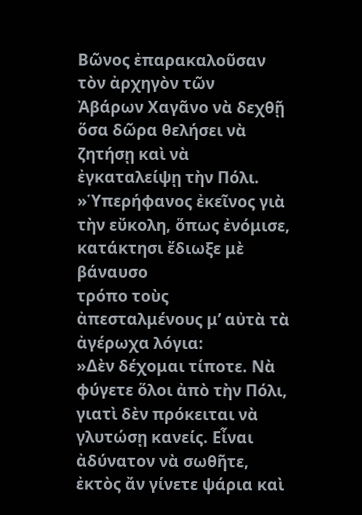Βῶνος ἐπαρακαλοῦσαν τὸν ἀρχηγὸν τῶν
Ἀβάρων Χαγᾶνο νὰ δεχθῇ ὅσα δῶρα θελήσει νὰ ζητήσῃ καὶ νὰ ἐγκαταλείψῃ τὴν Πόλι.
»Ὑπερήφανος ἐκεῖνος γιὰ τὴν εὔκολη, ὅπως ἐνόμισε, κατάκτησι ἔδιωξε μὲ βάναυσο
τρόπο τοὺς ἀπεσταλμένους μ’ αὐτὰ τὰ ἀγέρωχα λόγια:
»Δὲν δέχομαι τίποτε. Νὰ φύγετε ὅλοι ἀπὸ τὴν Πόλι, γιατὶ δὲν πρόκειται νὰ
γλυτώσῃ κανείς. Εἶναι ἀδύνατον νὰ σωθῆτε, ἐκτὸς ἄν γίνετε ψάρια καὶ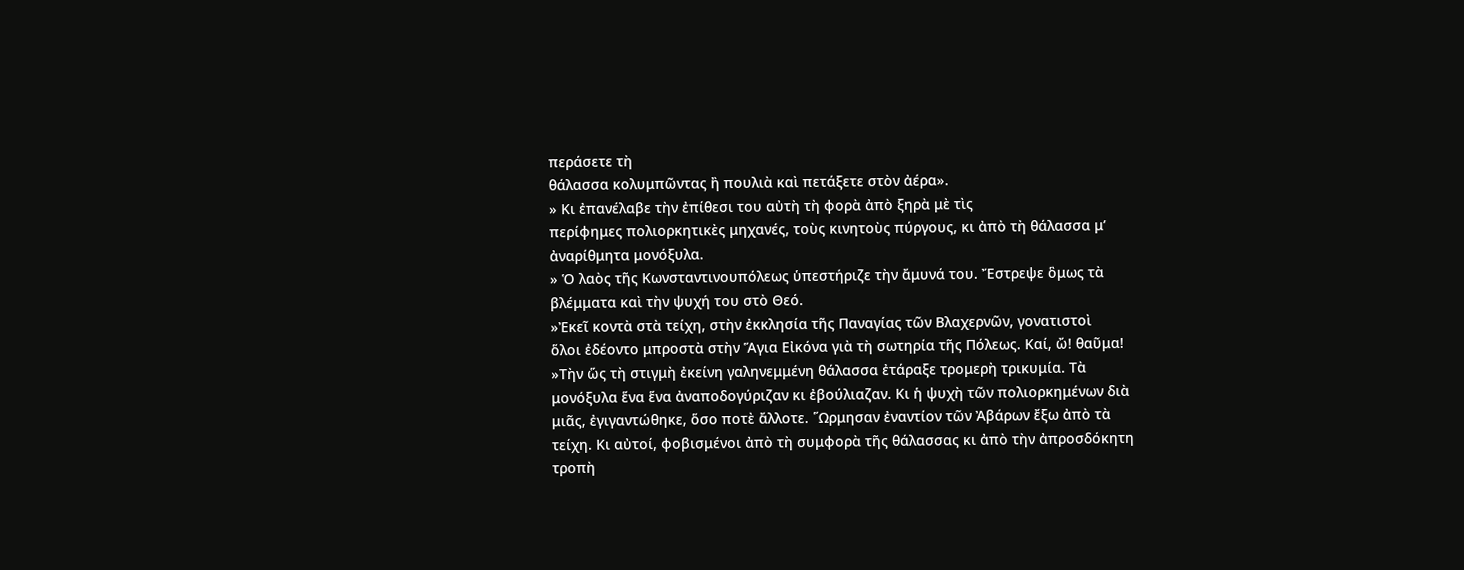περάσετε τὴ
θάλασσα κολυμπῶντας ἢ πουλιὰ καὶ πετάξετε στὸν ἀέρα».
» Κι ἐπανέλαβε τὴν ἐπίθεσι του αὐτὴ τὴ φορὰ ἀπὸ ξηρὰ μὲ τὶς
περίφημες πολιορκητικὲς μηχανές, τοὺς κινητοὺς πύργους, κι ἀπὸ τὴ θάλασσα μ’
ἀναρίθμητα μονόξυλα.
» Ὁ λαὸς τῆς Κωνσταντινουπόλεως ὑπεστήριζε τὴν ἄμυνά του. Ἔστρεψε ὃμως τὰ
βλέμματα καὶ τὴν ψυχή του στὸ Θεό.
»Ἐκεῖ κοντὰ στὰ τείχη, στὴν ἐκκλησία τῆς Παναγίας τῶν Βλαχερνῶν, γονατιστοὶ
ὅλοι ἐδέοντο μπροστὰ στὴν Ἅγια Εἰκόνα γιὰ τὴ σωτηρία τῆς Πόλεως. Καί, ὤ! θαῦμα!
»Τὴν ὥς τὴ στιγμὴ ἐκείνη γαληνεμμένη θάλασσα ἐτάραξε τρομερὴ τρικυμία. Τὰ
μονόξυλα ἕνα ἕνα ἀναποδογύριζαν κι ἐβούλιαζαν. Κι ἡ ψυχὴ τῶν πολιορκημένων διὰ
μιᾶς, ἐγιγαντώθηκε, ὅσο ποτὲ ἄλλοτε. ῞Ωρμησαν ἐναντίον τῶν Ἀβάρων ἔξω ἀπὸ τὰ
τείχη. Κι αὐτοί, φοβισμένοι ἀπὸ τὴ συμφορὰ τῆς θάλασσας κι ἀπὸ τὴν ἀπροσδόκητη
τροπὴ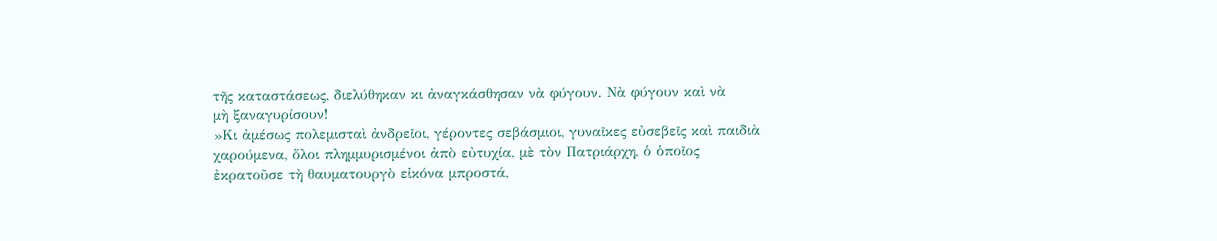τῆς καταστάσεως, διελύθηκαν κι ἀναγκάσθησαν νὰ φύγουν. Νὰ φύγουν καὶ νὰ
μὴ ξαναγυρίσουν!
»Κι ἀμέσως πολεμισταὶ ἀνδρεῖοι, γέροντες σεβάσμιοι, γυναῖκες εὐσεβεῖς καὶ παιδιὰ
χαρούμενα, ὅλοι πλημμυρισμένοι ἀπὸ εὐτυχία, μὲ τὸν Πατριάρχη, ὁ ὁποῖος
ἐκρατοῦσε τὴ θαυματουργὸ εἰκόνα μπροστά,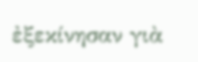ἐξεκίνησαν γιὰ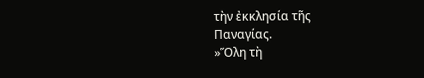τὴν ἐκκλησία τῆς
Παναγίας.
»Ὅλη τὴ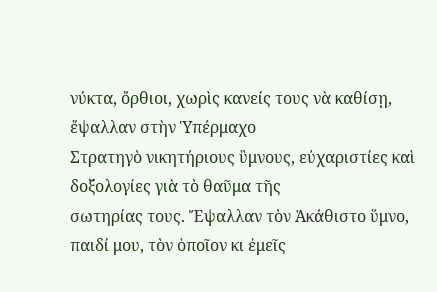νύκτα, ὄρθιοι, χωρὶς κανείς τους νὰ καθίσῃ, ἔψαλλαν στὴν Ὑπέρμαχο
Στρατηγὸ νικητήριους ὓμνους, εὐχαριστίες καὶ δοξολογίες γιὰ τὸ θαῦμα τῆς
σωτηρίας τους. Ἔψαλλαν τὸν Ἀκάθιστο ὕμνο, παιδί μου, τὸν ὁποῖον κι ἐμεῖς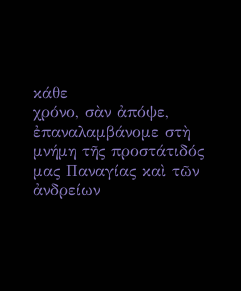κάθε
χρόνο, σὰν ἀπόψε, ἐπαναλαμβάνομε στὴ μνήμη τῆς προστάτιδός μας Παναγίας καὶ τῶν
ἀνδρείων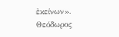ἐκείνων».
Θεόδωρος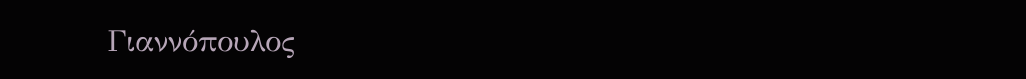Γιαννόπουλος